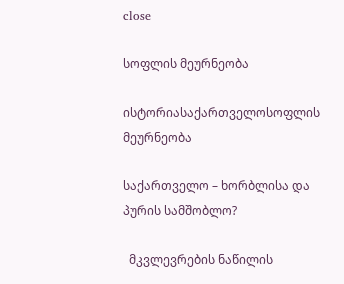close

სოფლის მეურნეობა

ისტორიასაქართველოსოფლის მეურნეობა

საქართველო – ხორბლისა და პურის სამშობლო?

  მკვლევრების ნაწილის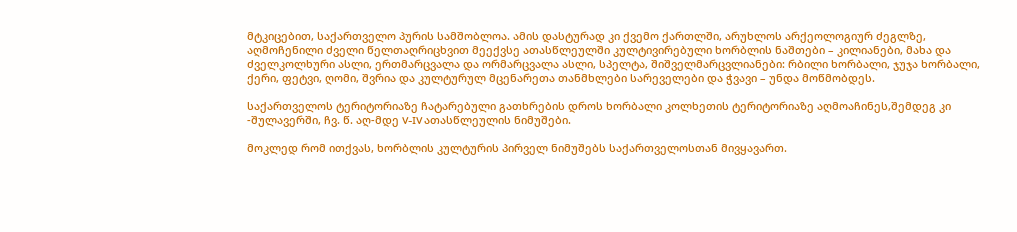მტკიცებით, საქართველო პურის სამშობლოა. ამის დასტურად კი ქვემო ქართლში, არუხლოს არქეოლოგიურ ძეგლზე, აღმოჩენილი ძველი წელთაღრიცხვით მეექვსე ათასწლეულში კულტივირებული ხორბლის ნაშთები – კილიანები, მახა და ძველკოლხური ასლი, ერთმარცვალა და ორმარცვალა ასლი, სპელტა, შიშველმარცვლიანები: რბილი ხორბალი, ჯუჯა ხორბალი, ქერი, ფეტვი, ღომი, შვრია და კულტურულ მცენარეთა თანმხლები სარეველები და ჭვავი – უნდა მოწმობდეს.

საქართველოს ტერიტორიაზე ჩატარებული გათხრების დროს ხორბალი კოლხეთის ტერიტორიაზე აღმოაჩინეს,შემდეგ კი -შულავერში, ჩვ. წ. აღ-მდე V-IV ათასწლეულის ნიმუშები.

მოკლედ რომ ითქვას, ხორბლის კულტურის პირველ ნიმუშებს საქართველოსთან მივყავართ.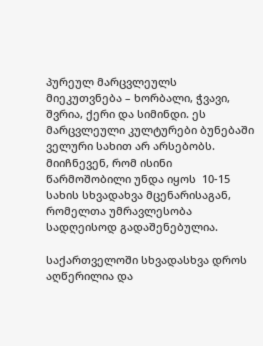პურეულ მარცვლეულს მიეკუთვნება – ხორბალი, ჭვავი, შვრია, ქერი და სიმინდი. ეს მარცვლეული კულტურები ბუნებაში ველური სახით არ არსებობს. მიიჩნევენ, რომ ისინი წარმოშობილი უნდა იყოს  10-15 სახის სხვადახვა მცენარისაგან, რომელთა უმრავლესობა სადღეისოდ გადაშენებულია.

საქართველოში სხვადასხვა დროს აღწერილია და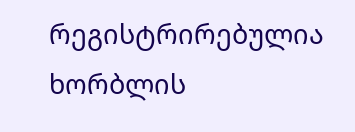რეგისტრირებულია ხორბლის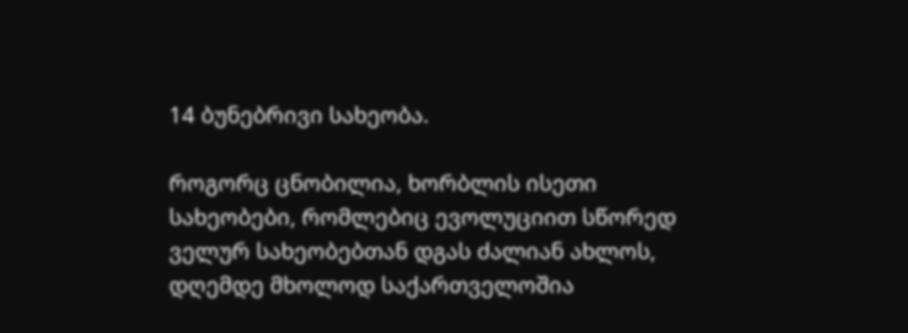14 ბუნებრივი სახეობა.

როგორც ცნობილია, ხორბლის ისეთი სახეობები, რომლებიც ევოლუციით სწორედ ველურ სახეობებთან დგას ძალიან ახლოს, დღემდე მხოლოდ საქართველოშია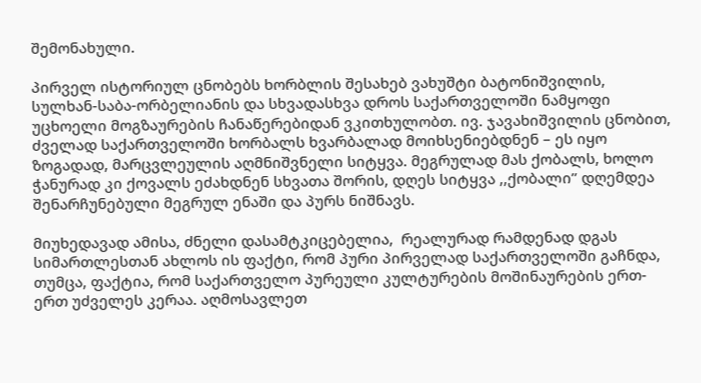შემონახული.

პირველ ისტორიულ ცნობებს ხორბლის შესახებ ვახუშტი ბატონიშვილის, სულხან-საბა-ორბელიანის და სხვადასხვა დროს საქართველოში ნამყოფი უცხოელი მოგზაურების ჩანაწერებიდან ვკითხულობთ. ივ. ჯავახიშვილის ცნობით, ძველად საქართველოში ხორბალს ხვარბალად მოიხსენიებდნენ – ეს იყო ზოგადად, მარცვლეულის აღმნიშვნელი სიტყვა. მეგრულად მას ქობალს, ხოლო ჭანურად კი ქოვალს ეძახდნენ სხვათა შორის, დღეს სიტყვა ,,ქობალი” დღემდეა შენარჩუნებული მეგრულ ენაში და პურს ნიშნავს.

მიუხედავად ამისა, ძნელი დასამტკიცებელია,  რეალურად რამდენად დგას სიმართლესთან ახლოს ის ფაქტი, რომ პური პირველად საქართველოში გაჩნდა, თუმცა, ფაქტია, რომ საქართველო პურეული კულტურების მოშინაურების ერთ-ერთ უძველეს კერაა. აღმოსავლეთ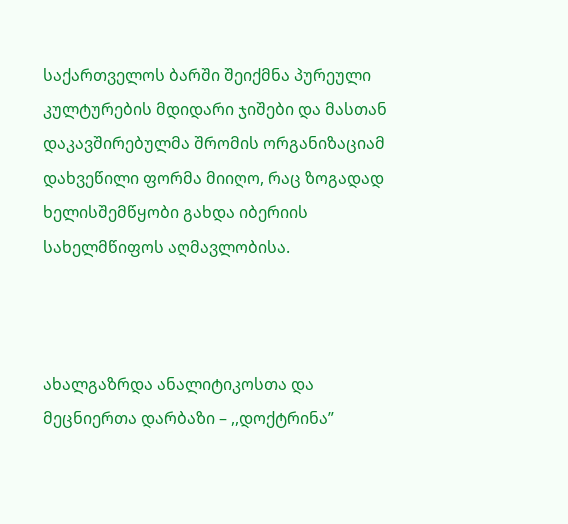საქართველოს ბარში შეიქმნა პურეული კულტურების მდიდარი ჯიშები და მასთან დაკავშირებულმა შრომის ორგანიზაციამ დახვეწილი ფორმა მიიღო, რაც ზოგადად ხელისშემწყობი გახდა იბერიის სახელმწიფოს აღმავლობისა.



ახალგაზრდა ანალიტიკოსთა და მეცნიერთა დარბაზი – ,,დოქტრინა”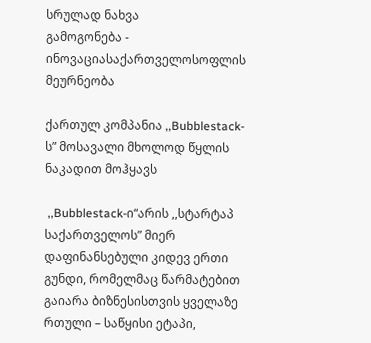სრულად ნახვა
გამოგონება - ინოვაციასაქართველოსოფლის მეურნეობა

ქართულ კომპანია ,,Bubblestack-ს” მოსავალი მხოლოდ წყლის ნაკადით მოჰყავს

 ,,Bubblestack-ი“არის ,,სტარტაპ საქართველოს” მიერ დაფინანსებული კიდევ ერთი გუნდი, რომელმაც წარმატებით გაიარა ბიზნესისთვის ყველაზე რთული – საწყისი ეტაპი,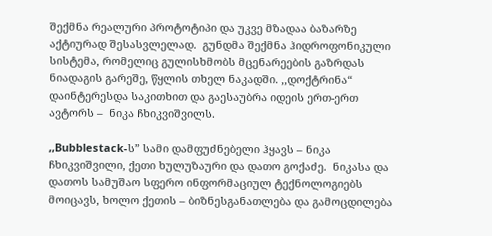შექმნა რეალური პროტოტიპი და უკვე მზადაა ბაზარზე აქტიურად შესასვლელად.  გუნდმა შექმნა ჰიდროფონიკული სისტემა, რომელიც გულისხმობს მცენარეების გაზრდას ნიადაგის გარეშე, წყლის თხელ ნაკადში. ,,დოქტრინა“ დაინტერესდა საკითხით და გაესაუბრა იდეის ერთ-ერთ ავტორს –  ნიკა ჩხიკვიშვილს.

,,Bubblestack-ს” სამი დამფუძნებელი ჰყავს – ნიკა ჩხიკვიშვილი, ქეთი ხულუზაური და დათო გოქაძე.  ნიკასა და დათოს სამუშაო სფერო ინფორმაციულ ტექნოლოგიებს მოიცავს, ხოლო ქეთის – ბიზნესგანათლება და გამოცდილება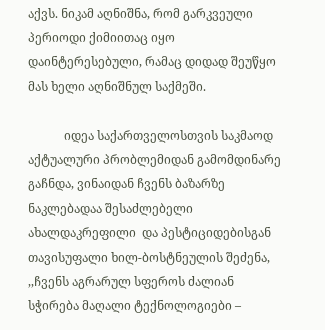აქვს. ნიკამ აღნიშნა, რომ გარკვეული პერიოდი ქიმიითაც იყო დაინტერესებული, რამაც დიდად შეუწყო მას ხელი აღნიშნულ საქმეში.

            იდეა საქართველოსთვის საკმაოდ აქტუალური პრობლემიდან გამომდინარე გაჩნდა, ვინაიდან ჩვენს ბაზარზე ნაკლებადაა შესაძლებელი ახალდაკრეფილი  და პესტიციდებისგან თავისუფალი ხილ-ბოსტნეულის შეძენა, ,,ჩვენს აგრარულ სფეროს ძალიან სჭირება მაღალი ტექნოლოგიები –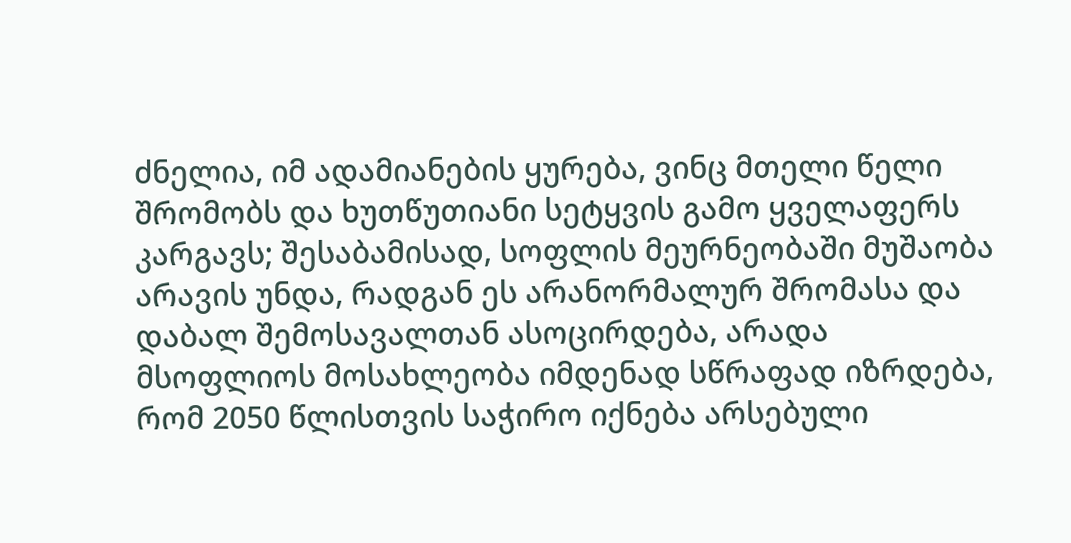ძნელია, იმ ადამიანების ყურება, ვინც მთელი წელი შრომობს და ხუთწუთიანი სეტყვის გამო ყველაფერს კარგავს; შესაბამისად, სოფლის მეურნეობაში მუშაობა არავის უნდა, რადგან ეს არანორმალურ შრომასა და დაბალ შემოსავალთან ასოცირდება, არადა მსოფლიოს მოსახლეობა იმდენად სწრაფად იზრდება, რომ 2050 წლისთვის საჭირო იქნება არსებული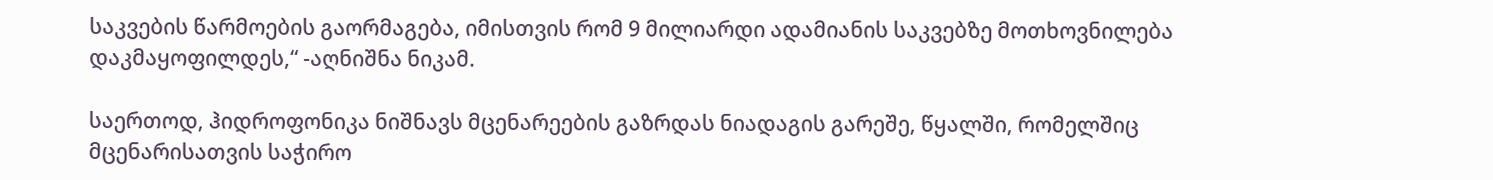საკვების წარმოების გაორმაგება, იმისთვის რომ 9 მილიარდი ადამიანის საკვებზე მოთხოვნილება დაკმაყოფილდეს,“ -აღნიშნა ნიკამ.

საერთოდ, ჰიდროფონიკა ნიშნავს მცენარეების გაზრდას ნიადაგის გარეშე, წყალში, რომელშიც  მცენარისათვის საჭირო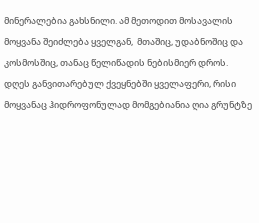მინერალებია გახსნილი. ამ მეთოდით მოსავალის მოყვანა შეიძლება ყველგან,  მთაშიც, უდაბნოშიც და კოსმოსშიც, თანაც წელიწადის ნებისმიერ დროს. დღეს განვითარებულ ქვეყნებში ყველაფერი, რისი მოყვანაც ჰიდროფონულად მომგებიანია ღია გრუნტზე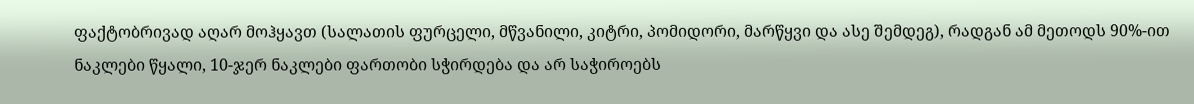ფაქტობრივად აღარ მოჰყავთ (სალათის ფურცელი, მწვანილი, კიტრი, პომიდორი, მარწყვი და ასე შემდეგ), რადგან ამ მეთოდს 90%-ით ნაკლები წყალი, 10-ჯერ ნაკლები ფართობი სჭირდება და არ საჭიროებს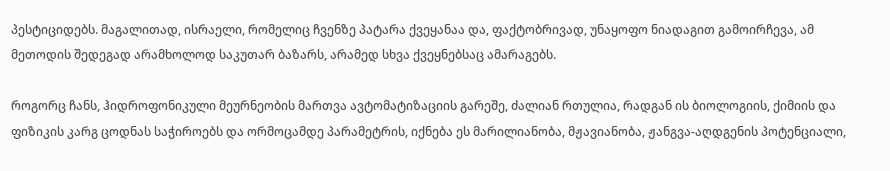პესტიციდებს. მაგალითად, ისრაელი, რომელიც ჩვენზე პატარა ქვეყანაა და, ფაქტობრივად, უნაყოფო ნიადაგით გამოირჩევა, ამ მეთოდის შედეგად არამხოლოდ საკუთარ ბაზარს, არამედ სხვა ქვეყნებსაც ამარაგებს.

როგორც ჩანს, ჰიდროფონიკული მეურნეობის მართვა ავტომატიზაციის გარეშე, ძალიან რთულია, რადგან ის ბიოლოგიის, ქიმიის და ფიზიკის კარგ ცოდნას საჭიროებს და ორმოცამდე პარამეტრის, იქნება ეს მარილიანობა, მჟავიანობა, ჟანგვა-აღდგენის პოტენციალი,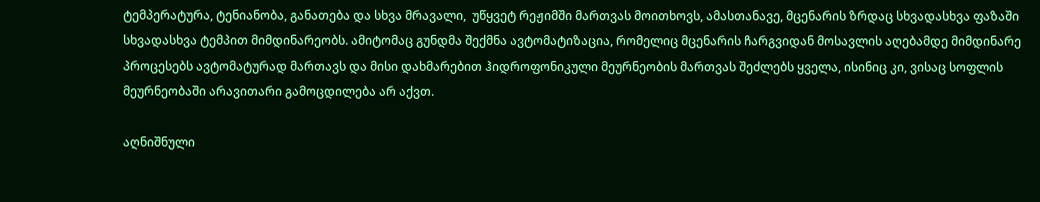ტემპერატურა, ტენიანობა, განათება და სხვა მრავალი,  უწყვეტ რეჟიმში მართვას მოითხოვს, ამასთანავე, მცენარის ზრდაც სხვადასხვა ფაზაში სხვადასხვა ტემპით მიმდინარეობს. ამიტომაც გუნდმა შექმნა ავტომატიზაცია, რომელიც მცენარის ჩარგვიდან მოსავლის აღებამდე მიმდინარე პროცესებს ავტომატურად მართავს და მისი დახმარებით ჰიდროფონიკული მეურნეობის მართვას შეძლებს ყველა, ისინიც კი, ვისაც სოფლის მეურნეობაში არავითარი გამოცდილება არ აქვთ.

აღნიშნული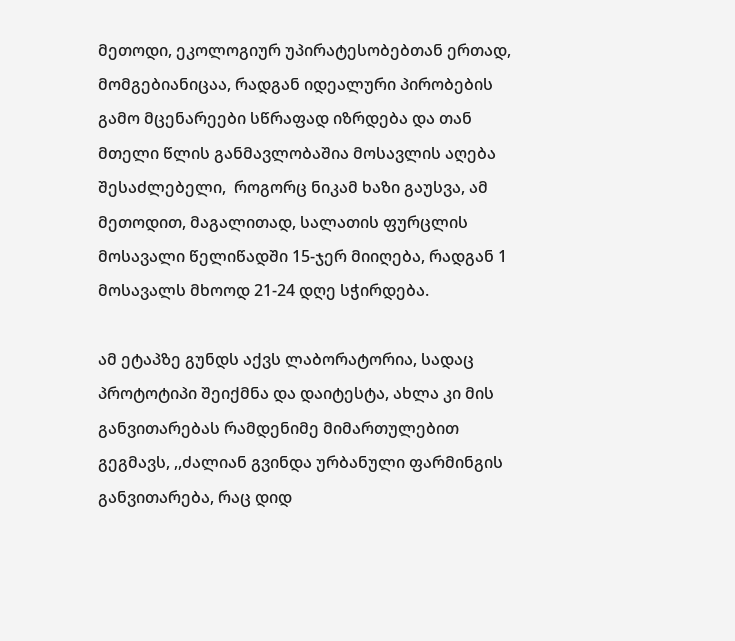მეთოდი, ეკოლოგიურ უპირატესობებთან ერთად, მომგებიანიცაა, რადგან იდეალური პირობების გამო მცენარეები სწრაფად იზრდება და თან მთელი წლის განმავლობაშია მოსავლის აღება შესაძლებელი,  როგორც ნიკამ ხაზი გაუსვა, ამ მეთოდით, მაგალითად, სალათის ფურცლის მოსავალი წელიწადში 15-ჯერ მიიღება, რადგან 1 მოსავალს მხოოდ 21-24 დღე სჭირდება.

ამ ეტაპზე გუნდს აქვს ლაბორატორია, სადაც პროტოტიპი შეიქმნა და დაიტესტა, ახლა კი მის განვითარებას რამდენიმე მიმართულებით გეგმავს, ,,ძალიან გვინდა ურბანული ფარმინგის განვითარება, რაც დიდ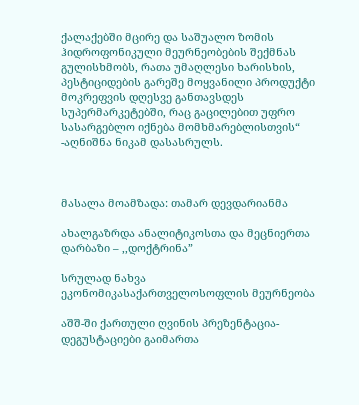ქალაქებში მცირე და საშუალო ზომის ჰიდროფონიკული მეურნეობების შექმნას გულისხმობს, რათა უმაღლესი ხარისხის, პესტიციდების გარეშე მოყვანილი პროდუქტი მოკრეფვის დღესვე განთავსდეს სუპერმარკეტებში, რაც გაცილებით უფრო სასარგებლო იქნება მომხმარებლისთვის“ -აღნიშნა ნიკამ დასასრულს.



მასალა მოამზადა: თამარ დევდარიანმა

ახალგაზრდა ანალიტიკოსთა და მეცნიერთა დარბაზი – ,,დოქტრინა”

სრულად ნახვა
ეკონომიკასაქართველოსოფლის მეურნეობა

აშშ-ში ქართული ღვინის პრეზენტაცია-დეგუსტაციები გაიმართა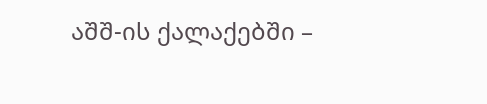აშშ-ის ქალაქებში –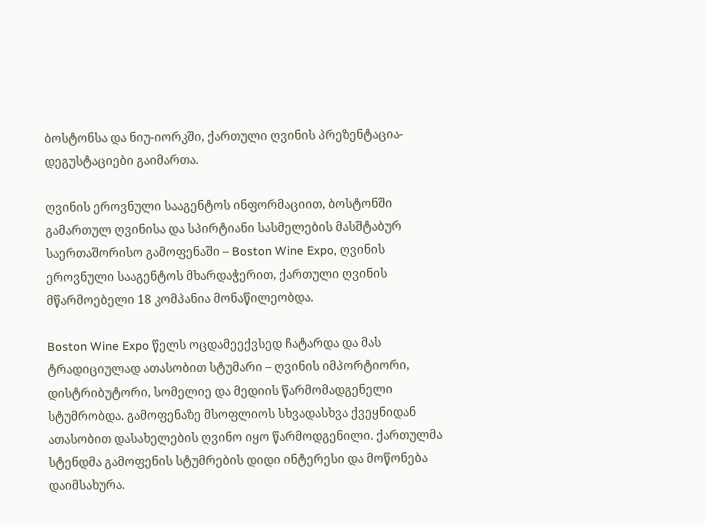ბოსტონსა და ნიუ-იორკში, ქართული ღვინის პრეზენტაცია-დეგუსტაციები გაიმართა.

ღვინის ეროვნული სააგენტოს ინფორმაციით, ბოსტონში გამართულ ღვინისა და სპირტიანი სასმელების მასშტაბურ საერთაშორისო გამოფენაში – Boston Wine Expo, ღვინის ეროვნული სააგენტოს მხარდაჭერით, ქართული ღვინის მწარმოებელი 18 კომპანია მონაწილეობდა.

Boston Wine Expo წელს ოცდამეექვსედ ჩატარდა და მას ტრადიციულად ათასობით სტუმარი – ღვინის იმპორტიორი, დისტრიბუტორი, სომელიე და მედიის წარმომადგენელი სტუმრობდა. გამოფენაზე მსოფლიოს სხვადასხვა ქვეყნიდან ათასობით დასახელების ღვინო იყო წარმოდგენილი. ქართულმა სტენდმა გამოფენის სტუმრების დიდი ინტერესი და მოწონება დაიმსახურა.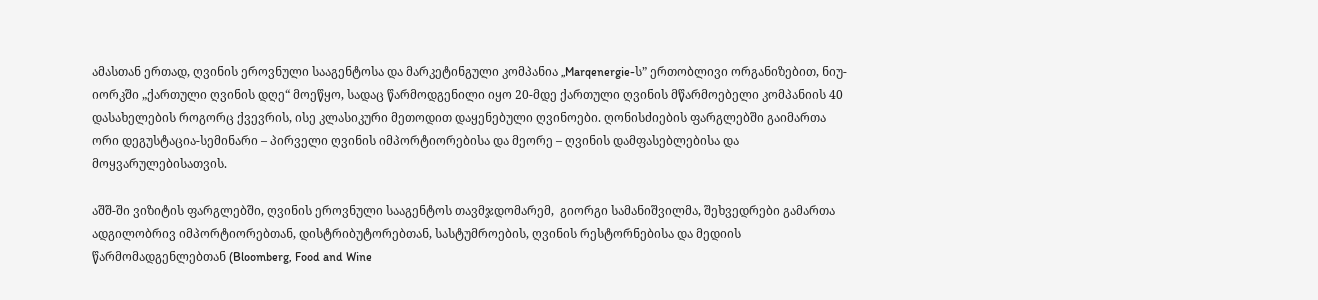ამასთან ერთად, ღვინის ეროვნული სააგენტოსა და მარკეტინგული კომპანია „Marqenergie-ს” ერთობლივი ორგანიზებით, ნიუ-იორკში „ქართული ღვინის დღე“ მოეწყო, სადაც წარმოდგენილი იყო 20-მდე ქართული ღვინის მწარმოებელი კომპანიის 40 დასახელების როგორც ქვევრის, ისე კლასიკური მეთოდით დაყენებული ღვინოები. ღონისძიების ფარგლებში გაიმართა ორი დეგუსტაცია-სემინარი – პირველი ღვინის იმპორტიორებისა და მეორე – ღვინის დამფასებლებისა და მოყვარულებისათვის.

აშშ-ში ვიზიტის ფარგლებში, ღვინის ეროვნული სააგენტოს თავმჯდომარემ,  გიორგი სამანიშვილმა, შეხვედრები გამართა ადგილობრივ იმპორტიორებთან, დისტრიბუტორებთან, სასტუმროების, ღვინის რესტორნებისა და მედიის წარმომადგენლებთან (Bloomberg, Food and Wine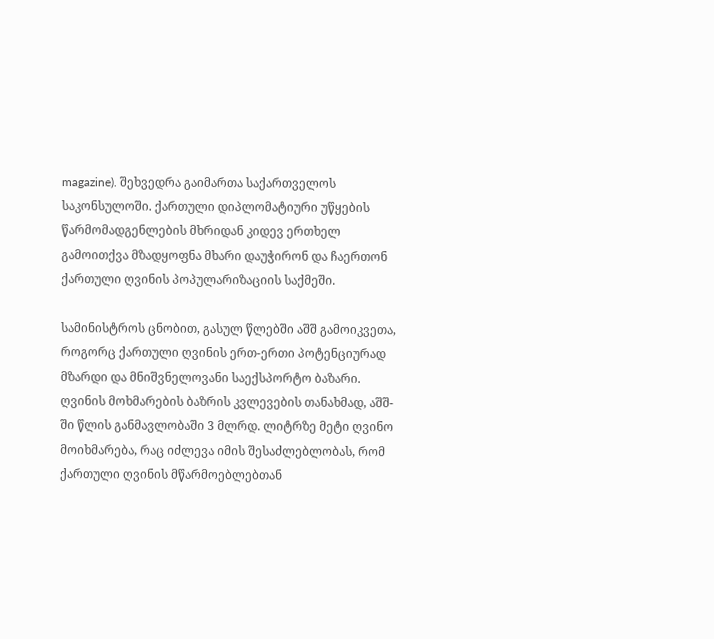magazine). შეხვედრა გაიმართა საქართველოს საკონსულოში. ქართული დიპლომატიური უწყების წარმომადგენლების მხრიდან კიდევ ერთხელ გამოითქვა მზადყოფნა მხარი დაუჭირონ და ჩაერთონ ქართული ღვინის პოპულარიზაციის საქმეში.

სამინისტროს ცნობით, გასულ წლებში აშშ გამოიკვეთა, როგორც ქართული ღვინის ერთ-ერთი პოტენციურად მზარდი და მნიშვნელოვანი საექსპორტო ბაზარი. ღვინის მოხმარების ბაზრის კვლევების თანახმად, აშშ-ში წლის განმავლობაში 3 მლრდ. ლიტრზე მეტი ღვინო მოიხმარება, რაც იძლევა იმის შესაძლებლობას, რომ ქართული ღვინის მწარმოებლებთან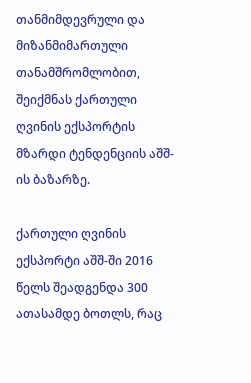თანმიმდევრული და მიზანმიმართული თანამშრომლობით, შეიქმნას ქართული ღვინის ექსპორტის მზარდი ტენდენციის აშშ-ის ბაზარზე.

ქართული ღვინის ექსპორტი აშშ-ში 2016 წელს შეადგენდა 300 ათასამდე ბოთლს, რაც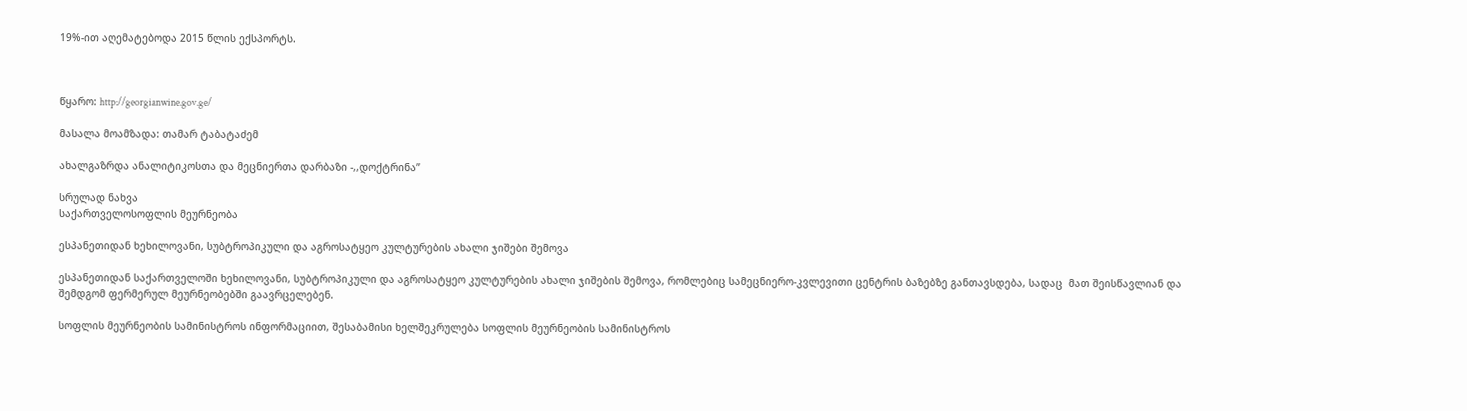19%-ით აღემატებოდა 2015 წლის ექსპორტს.



წყარო: http://georgianwine.gov.ge/

მასალა მოამზადა: თამარ ტაბატაძემ

ახალგაზრდა ანალიტიკოსთა და მეცნიერთა დარბაზი -,,დოქტრინა”

სრულად ნახვა
საქართველოსოფლის მეურნეობა

ესპანეთიდან ხეხილოვანი, სუბტროპიკული და აგროსატყეო კულტურების ახალი ჯიშები შემოვა

ესპანეთიდან საქართველოში ხეხილოვანი, სუბტროპიკული და აგროსატყეო კულტურების ახალი ჯიშების შემოვა, რომლებიც სამეცნიერო-კვლევითი ცენტრის ბაზებზე განთავსდება, სადაც  მათ შეისწავლიან და შემდგომ ფერმერულ მეურნეობებში გაავრცელებენ.

სოფლის მეურნეობის სამინისტროს ინფორმაციით, შესაბამისი ხელშეკრულება სოფლის მეურნეობის სამინისტროს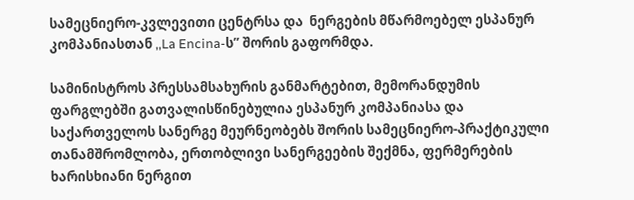სამეცნიერო-კვლევითი ცენტრსა და  ნერგების მწარმოებელ ესპანურ კომპანიასთან ,,La Encina-ს” შორის გაფორმდა.

სამინისტროს პრესსამსახურის განმარტებით, მემორანდუმის ფარგლებში გათვალისწინებულია ესპანურ კომპანიასა და საქართველოს სანერგე მეურნეობებს შორის სამეცნიერო-პრაქტიკული თანამშრომლობა, ერთობლივი სანერგეების შექმნა, ფერმერების ხარისხიანი ნერგით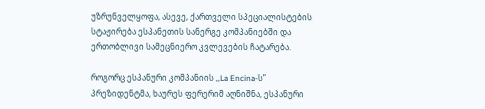უზრუნველყოფა, ასევე, ქართველი სპეციალისტების სტაჟირება ესპანეთის სანერგე კომპანიებში და ერთობლივი სამეცნიერო კვლევების ჩატარება.

როგორც ესპანური კომპანიის ,,La Encina-ს” პრეზიდენტმა, ხაურეს ფერერიმ აღნიშნა, ესპანური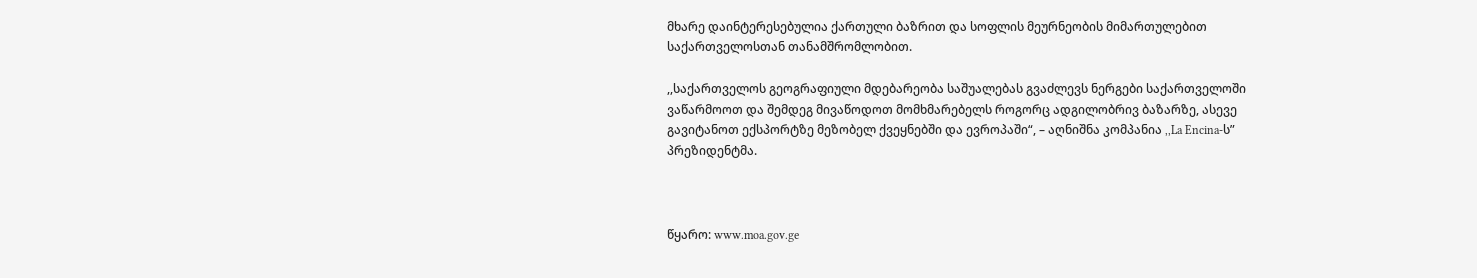მხარე დაინტერესებულია ქართული ბაზრით და სოფლის მეურნეობის მიმართულებით საქართველოსთან თანამშრომლობით.

,,საქართველოს გეოგრაფიული მდებარეობა საშუალებას გვაძლევს ნერგები საქართველოში ვაწარმოოთ და შემდეგ მივაწოდოთ მომხმარებელს როგორც ადგილობრივ ბაზარზე, ასევე გავიტანოთ ექსპორტზე მეზობელ ქვეყნებში და ევროპაში“, – აღნიშნა კომპანია ,,La Encina-ს” პრეზიდენტმა.



წყარო: www.moa.gov.ge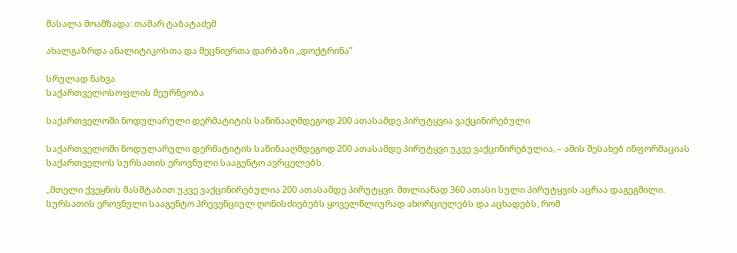მასალა მოამზადა: თამარ ტაბატაძემ

ახალგაზრდა ანალიტიკოსთა და მეცნიერთა დარბაზი ,,დოქტრინა”

სრულად ნახვა
საქართველოსოფლის მეურნეობა

საქართველოში ნოდულარული დერმატიტის საწინააღმდეგოდ 200 ათასამდე პირუტყვია ვაქცინირებული

საქართველოში ნოდულარული დერმატიტის საწინააღმდეგოდ 200 ათასამდე პირუტყვი უკვე ვაქცინირებულია, – ამის შესახებ ინფორმაციას საქართველოს სურსათის ეროვნული სააგენტო ავრცელებს.

,,მთელი ქვეყნის მასშტაბით უკვე ვაქცინირებულია 200 ათასამდე პირუტყვი. მთლიანად 360 ათასი სული პირუტყვის აცრაა დაგეგმილი. სურსათის ეროვნული სააგენტო პრევენციულ ღონისძიებებს ყოველწლიურად ახორციელებს და აცხადებს, რომ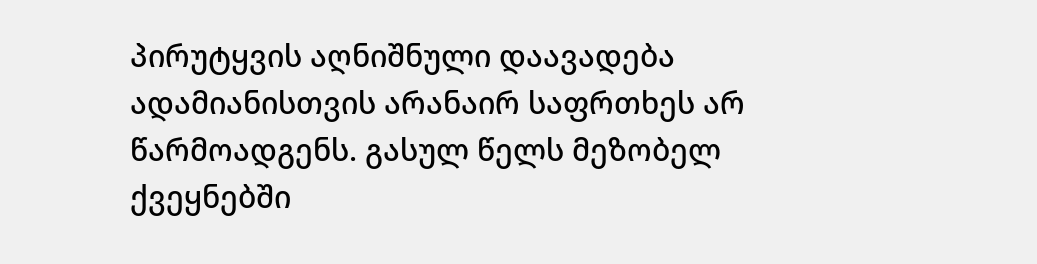პირუტყვის აღნიშნული დაავადება ადამიანისთვის არანაირ საფრთხეს არ წარმოადგენს. გასულ წელს მეზობელ ქვეყნებში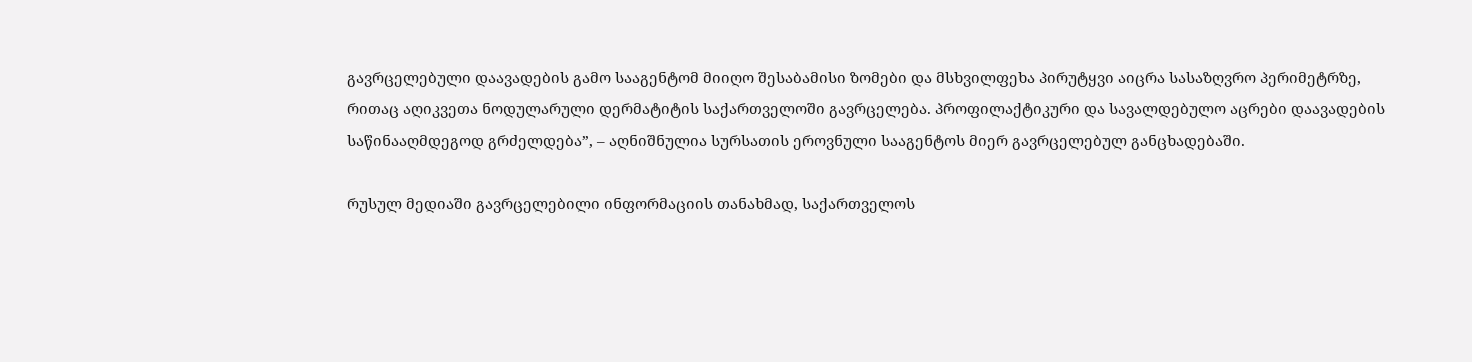გავრცელებული დაავადების გამო სააგენტომ მიიღო შესაბამისი ზომები და მსხვილფეხა პირუტყვი აიცრა სასაზღვრო პერიმეტრზე, რითაც აღიკვეთა ნოდულარული დერმატიტის საქართველოში გავრცელება. პროფილაქტიკური და სავალდებულო აცრები დაავადების საწინააღმდეგოდ გრძელდება”, – აღნიშნულია სურსათის ეროვნული სააგენტოს მიერ გავრცელებულ განცხადებაში.

რუსულ მედიაში გავრცელებილი ინფორმაციის თანახმად, საქართველოს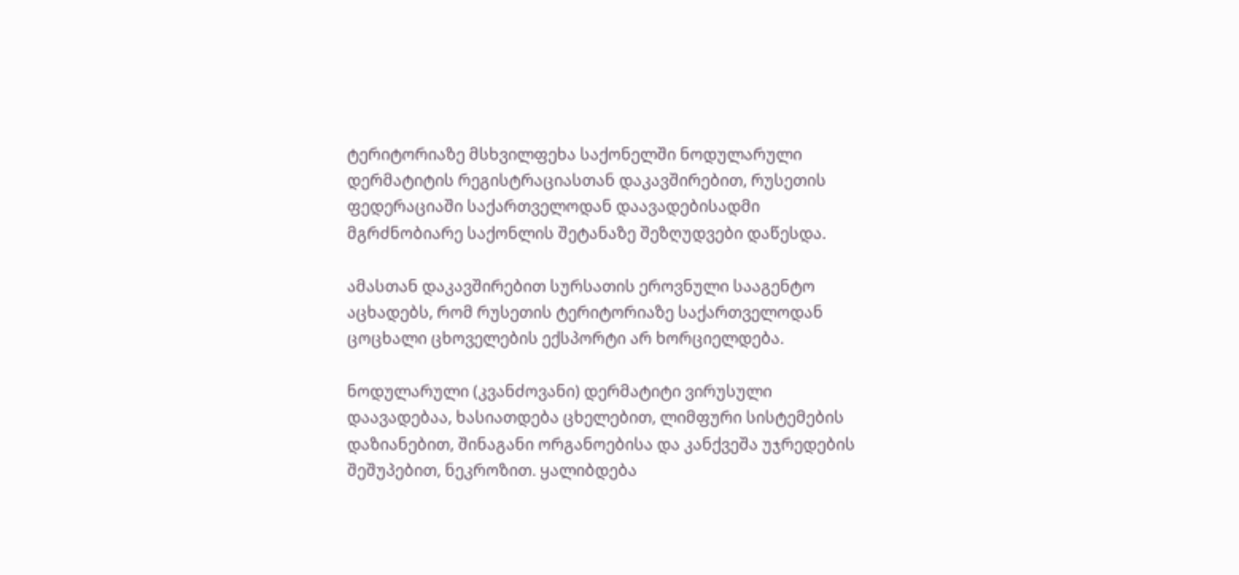ტერიტორიაზე მსხვილფეხა საქონელში ნოდულარული დერმატიტის რეგისტრაციასთან დაკავშირებით, რუსეთის ფედერაციაში საქართველოდან დაავადებისადმი მგრძნობიარე საქონლის შეტანაზე შეზღუდვები დაწესდა.

ამასთან დაკავშირებით სურსათის ეროვნული სააგენტო აცხადებს, რომ რუსეთის ტერიტორიაზე საქართველოდან ცოცხალი ცხოველების ექსპორტი არ ხორციელდება.

ნოდულარული (კვანძოვანი) დერმატიტი ვირუსული დაავადებაა, ხასიათდება ცხელებით, ლიმფური სისტემების დაზიანებით, შინაგანი ორგანოებისა და კანქვეშა უჯრედების შეშუპებით, ნეკროზით. ყალიბდება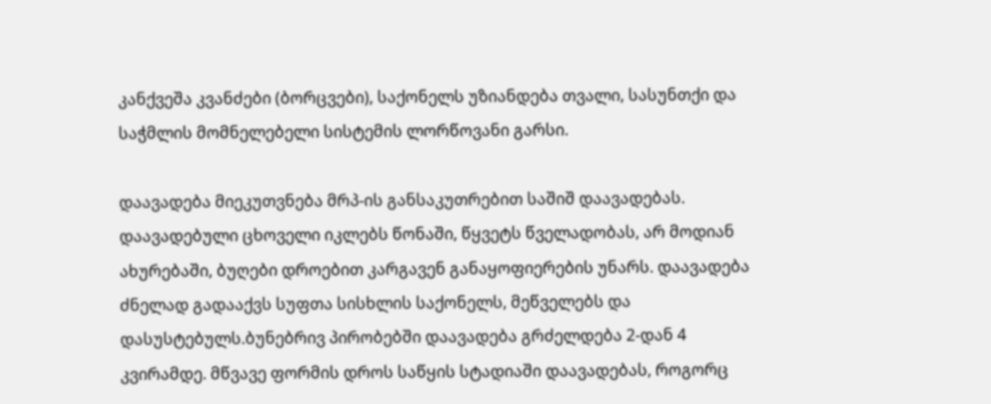კანქვეშა კვანძები (ბორცვები), საქონელს უზიანდება თვალი, სასუნთქი და საჭმლის მომნელებელი სისტემის ლორწოვანი გარსი.

დაავადება მიეკუთვნება მრპ-ის განსაკუთრებით საშიშ დაავადებას. დაავადებული ცხოველი იკლებს წონაში, წყვეტს წველადობას, არ მოდიან ახურებაში, ბუღები დროებით კარგავენ განაყოფიერების უნარს. დაავადება ძნელად გადააქვს სუფთა სისხლის საქონელს, მეწველებს და დასუსტებულს.ბუნებრივ პირობებში დაავადება გრძელდება 2-დან 4 კვირამდე. მწვავე ფორმის დროს საწყის სტადიაში დაავადებას, როგორც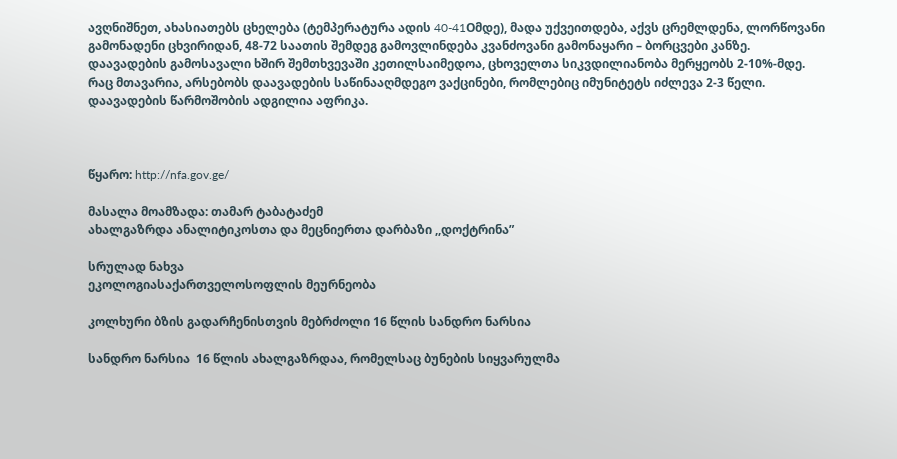ავღნიშნეთ, ახასიათებს ცხელება (ტემპერატურა ადის 40-41Oმდე), მადა უქვეითდება, აქვს ცრემლდენა, ლორწოვანი გამონადენი ცხვირიდან, 48-72 საათის შემდეგ გამოვლინდება კვანძოვანი გამონაყარი – ბორცვები კანზე. დაავადების გამოსავალი ხშირ შემთხვევაში კეთილსაიმედოა, ცხოველთა სიკვდილიანობა მერყეობს 2-10%-მდე. რაც მთავარია, არსებობს დაავადების საწინააღმდეგო ვაქცინები, რომლებიც იმუნიტეტს იძლევა 2-3 წელი. დაავადების წარმოშობის ადგილია აფრიკა.



წყარო: http://nfa.gov.ge/

მასალა მოამზადა: თამარ ტაბატაძემ
ახალგაზრდა ანალიტიკოსთა და მეცნიერთა დარბაზი ,,დოქტრინა”

სრულად ნახვა
ეკოლოგიასაქართველოსოფლის მეურნეობა

კოლხური ბზის გადარჩენისთვის მებრძოლი 16 წლის სანდრო ნარსია

სანდრო ნარსია  16 წლის ახალგაზრდაა, რომელსაც ბუნების სიყვარულმა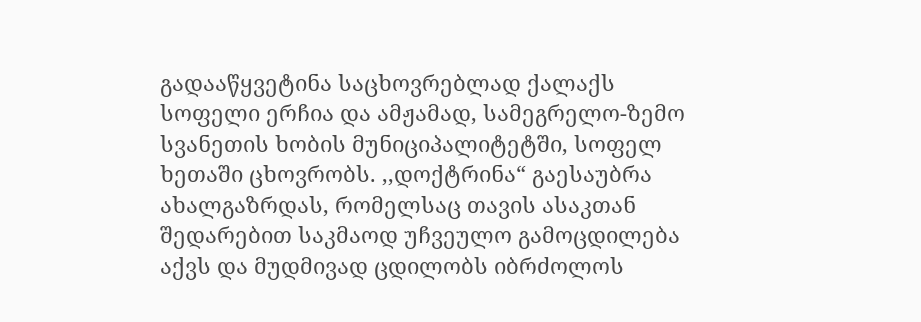გადააწყვეტინა საცხოვრებლად ქალაქს სოფელი ერჩია და ამჟამად, სამეგრელო-ზემო სვანეთის ხობის მუნიციპალიტეტში, სოფელ ხეთაში ცხოვრობს. ,,დოქტრინა“ გაესაუბრა ახალგაზრდას, რომელსაც თავის ასაკთან შედარებით საკმაოდ უჩვეულო გამოცდილება აქვს და მუდმივად ცდილობს იბრძოლოს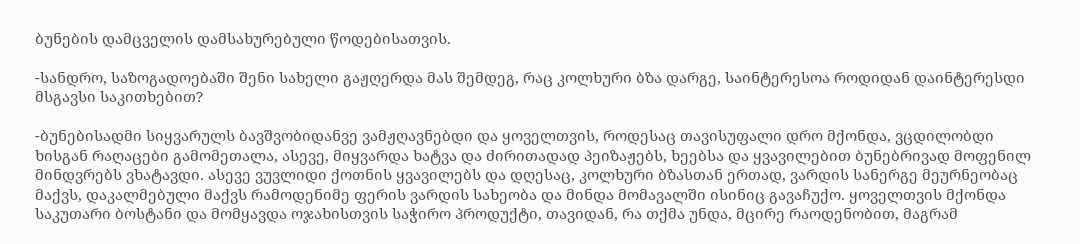ბუნების დამცველის დამსახურებული წოდებისათვის.

-სანდრო, საზოგადოებაში შენი სახელი გაჟღერდა მას შემდეგ, რაც კოლხური ბზა დარგე, საინტერესოა როდიდან დაინტერესდი მსგავსი საკითხებით?

-ბუნებისადმი სიყვარულს ბავშვობიდანვე ვამჟღავნებდი და ყოველთვის, როდესაც თავისუფალი დრო მქონდა, ვცდილობდი ხისგან რაღაცები გამომეთალა, ასევე, მიყვარდა ხატვა და ძირითადად პეიზაჟებს, ხეებსა და ყვავილებით ბუნებრივად მოფენილ მინდვრებს ვხატავდი. ასევე ვუვლიდი ქოთნის ყვავილებს და დღესაც, კოლხური ბზასთან ერთად, ვარდის სანერგე მეურნეობაც მაქვს, დაკალმებული მაქვს რამოდენიმე ფერის ვარდის სახეობა და მინდა მომავალში ისინიც გავაჩუქო. ყოველთვის მქონდა საკუთარი ბოსტანი და მომყავდა ოჯახისთვის საჭირო პროდუქტი, თავიდან, რა თქმა უნდა, მცირე რაოდენობით, მაგრამ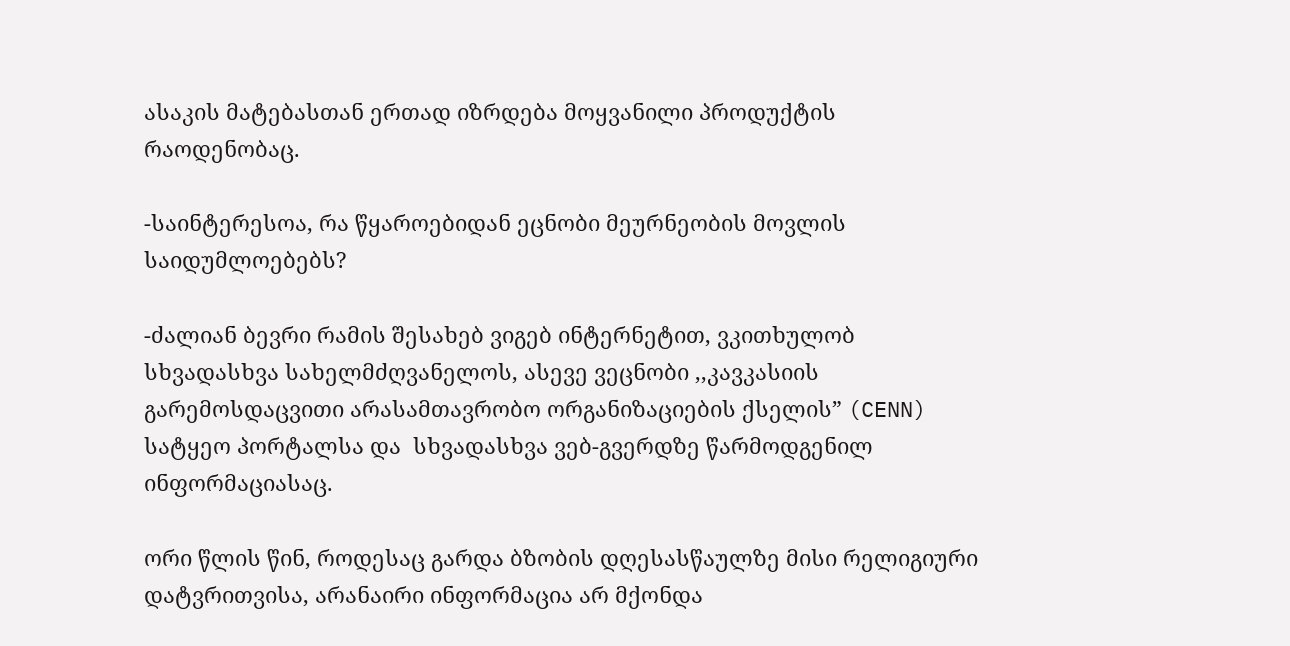ასაკის მატებასთან ერთად იზრდება მოყვანილი პროდუქტის რაოდენობაც.

-საინტერესოა, რა წყაროებიდან ეცნობი მეურნეობის მოვლის საიდუმლოებებს?

-ძალიან ბევრი რამის შესახებ ვიგებ ინტერნეტით, ვკითხულობ სხვადასხვა სახელმძღვანელოს, ასევე ვეცნობი ,,კავკასიის გარემოსდაცვითი არასამთავრობო ორგანიზაციების ქსელის” (CENN) სატყეო პორტალსა და  სხვადასხვა ვებ-გვერდზე წარმოდგენილ ინფორმაციასაც.

ორი წლის წინ, როდესაც გარდა ბზობის დღესასწაულზე მისი რელიგიური დატვრითვისა, არანაირი ინფორმაცია არ მქონდა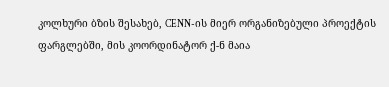კოლხური ბზის შესახებ, CENN-ის მიერ ორგანიზებული პროექტის ფარგლებში, მის კოორდინატორ ქ-ნ მაია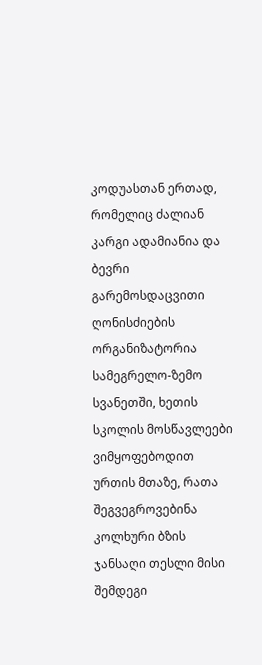კოდუასთან ერთად, რომელიც ძალიან კარგი ადამიანია და ბევრი გარემოსდაცვითი ღონისძიების ორგანიზატორია სამეგრელო-ზემო სვანეთში, ხეთის სკოლის მოსწავლეები ვიმყოფებოდით ურთის მთაზე, რათა შეგვეგროვებინა კოლხური ბზის ჯანსაღი თესლი მისი შემდეგი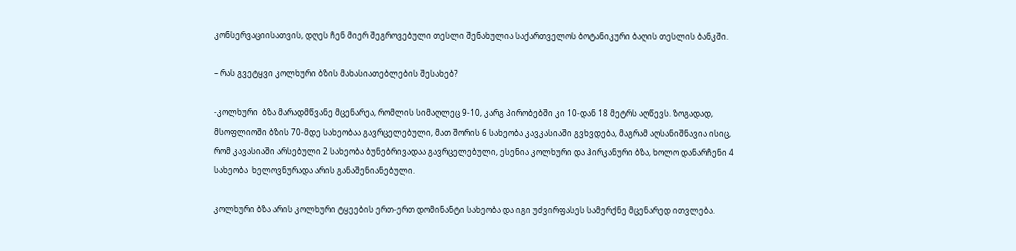კონსერვაციისათვის, დღეს ჩენ მიერ შეგროვებული თესლი შენახულია საქართველოს ბოტანიკური ბაღის თესლის ბანკში.

– რას გვეტყვი კოლხური ბზის მახასიათებლების შესახებ?

-კოლხური  ბზა მარადმწვანე მცენარეა, რომლის სიმაღლეც 9-10, კარგ პირობებში კი 10-დან 18 მეტრს აღწევს. ზოგადად, მსოფლიოში ბზის 70-მდე სახეობაა გავრცელებული, მათ შორის 6 სახეობა კავკასიაში გვხვდება, მაგრამ აღსანიშნავია ისიც, რომ კავასიაში არსებული 2 სახეობა ბუნებრივადაა გავრცელებული, ესენია კოლხური და ჰირკანური ბზა, ხოლო დანარჩენი 4 სახეობა  ხელოვნურადა არის განაშენიანებული.

კოლხური ბზა არის კოლხური ტყეების ერთ-ერთ დომინანტი სახეობა და იგი უძვირფასეს სამერქნე მცენარედ ითვლება.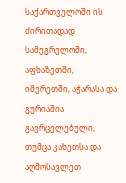საქართველოში ის ძირითადად სამეგრელოში, აფხაზეთში, იმერეთში, აჭარასა და გურიაშია გავრცელებული, თუმცა კახეთსა და აღმოსავლეთ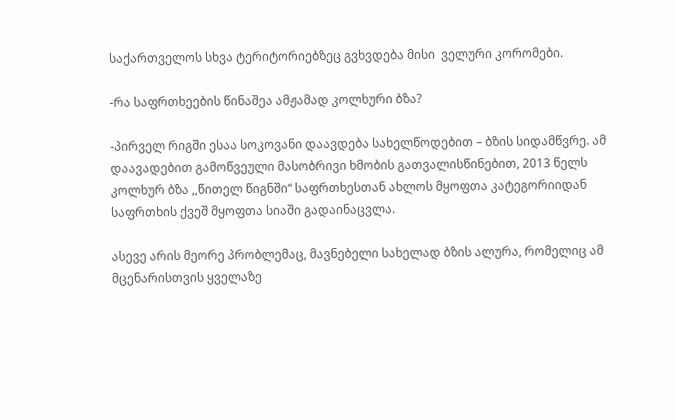საქართველოს სხვა ტერიტორიებზეც გვხვდება მისი  ველური კორომები.

-რა საფრთხეების წინაშეა ამჟამად კოლხური ბზა?

-პირველ რიგში ესაა სოკოვანი დაავდება სახელწოდებით – ბზის სიდამწვრე. ამ დაავადებით გამოწვეული მასობრივი ხმობის გათვალისწინებით, 2013 წელს კოლხურ ბზა ,,წითელ წიგნში“ საფრთხესთან ახლოს მყოფთა კატეგორიიდან საფრთხის ქვეშ მყოფთა სიაში გადაინაცვლა.

ასევე არის მეორე პრობლემაც, მავნებელი სახელად ბზის ალურა, რომელიც ამ მცენარისთვის ყველაზე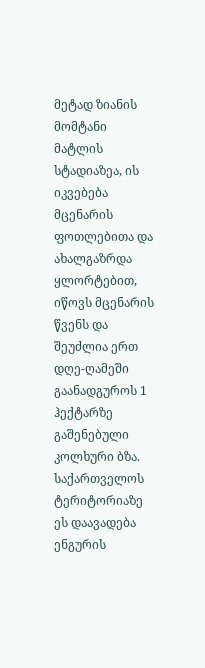მეტად ზიანის მომტანი მატლის სტადიაზეა, ის იკვებება მცენარის ფოთლებითა და ახალგაზრდა ყლორტებით, იწოვს მცენარის წვენს და შეუძლია ერთ დღე-ღამეში გაანადგუროს 1 ჰექტარზე გაშენებული კოლხური ბზა.  საქართველოს ტერიტორიაზე ეს დაავადება ენგურის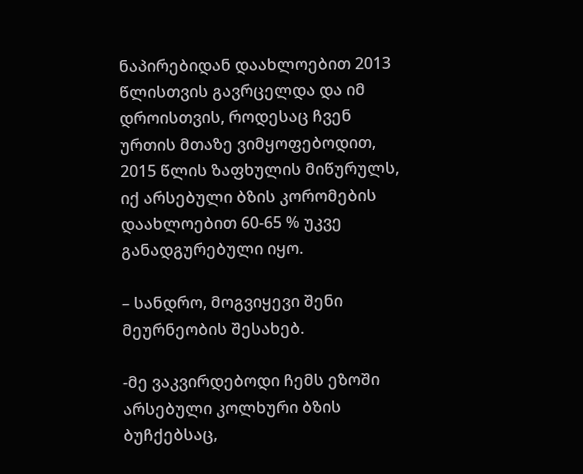ნაპირებიდან დაახლოებით 2013 წლისთვის გავრცელდა და იმ დროისთვის, როდესაც ჩვენ ურთის მთაზე ვიმყოფებოდით, 2015 წლის ზაფხულის მიწურულს, იქ არსებული ბზის კორომების დაახლოებით 60-65 % უკვე განადგურებული იყო.

– სანდრო, მოგვიყევი შენი მეურნეობის შესახებ.

-მე ვაკვირდებოდი ჩემს ეზოში არსებული კოლხური ბზის ბუჩქებსაც,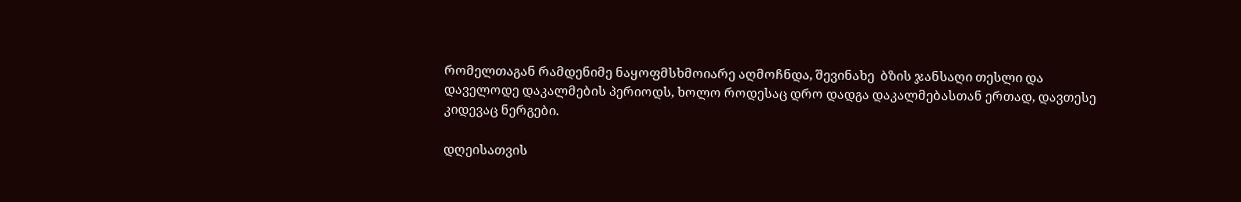რომელთაგან რამდენიმე ნაყოფმსხმოიარე აღმოჩნდა, შევინახე  ბზის ჯანსაღი თესლი და დაველოდე დაკალმების პერიოდს, ხოლო როდესაც დრო დადგა დაკალმებასთან ერთად, დავთესე კიდევაც ნერგები.

დღეისათვის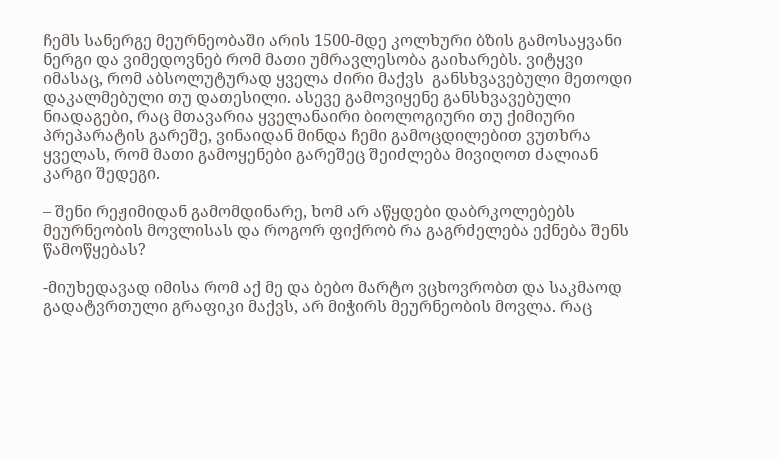ჩემს სანერგე მეურნეობაში არის 1500-მდე კოლხური ბზის გამოსაყვანი ნერგი და ვიმედოვნებ რომ მათი უმრავლესობა გაიხარებს. ვიტყვი იმასაც, რომ აბსოლუტურად ყველა ძირი მაქვს  განსხვავებული მეთოდი დაკალმებული თუ დათესილი. ასევე გამოვიყენე განსხვავებული ნიადაგები, რაც მთავარია ყველანაირი ბიოლოგიური თუ ქიმიური პრეპარატის გარეშე, ვინაიდან მინდა ჩემი გამოცდილებით ვუთხრა ყველას, რომ მათი გამოყენები გარეშეც შეიძლება მივიღოთ ძალიან კარგი შედეგი.

– შენი რეჟიმიდან გამომდინარე, ხომ არ აწყდები დაბრკოლებებს მეურნეობის მოვლისას და როგორ ფიქრობ რა გაგრძელება ექნება შენს წამოწყებას?

-მიუხედავად იმისა რომ აქ მე და ბებო მარტო ვცხოვრობთ და საკმაოდ გადატვრთული გრაფიკი მაქვს, არ მიჭირს მეურნეობის მოვლა. რაც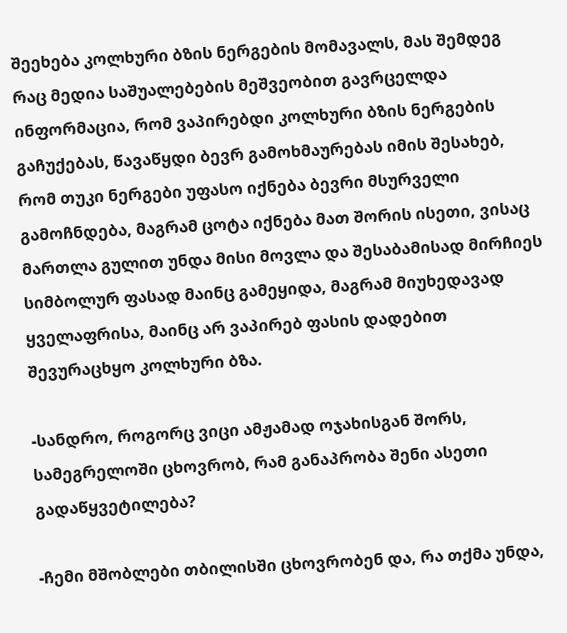შეეხება კოლხური ბზის ნერგების მომავალს, მას შემდეგ რაც მედია საშუალებების მეშვეობით გავრცელდა ინფორმაცია, რომ ვაპირებდი კოლხური ბზის ნერგების გაჩუქებას, წავაწყდი ბევრ გამოხმაურებას იმის შესახებ, რომ თუკი ნერგები უფასო იქნება ბევრი მსურველი გამოჩნდება, მაგრამ ცოტა იქნება მათ შორის ისეთი, ვისაც მართლა გულით უნდა მისი მოვლა და შესაბამისად მირჩიეს სიმბოლურ ფასად მაინც გამეყიდა, მაგრამ მიუხედავად ყველაფრისა, მაინც არ ვაპირებ ფასის დადებით  შევურაცხყო კოლხური ბზა.

-სანდრო, როგორც ვიცი ამჟამად ოჯახისგან შორს, სამეგრელოში ცხოვრობ, რამ განაპრობა შენი ასეთი გადაწყვეტილება?

-ჩემი მშობლები თბილისში ცხოვრობენ და, რა თქმა უნდა,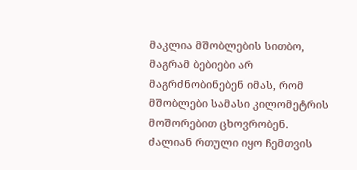მაკლია მშობლების სითბო, მაგრამ ბებიები არ მაგრძნობინებენ იმას, რომ მშობლები სამასი კილომეტრის მოშორებით ცხოვრობენ. ძალიან რთული იყო ჩემთვის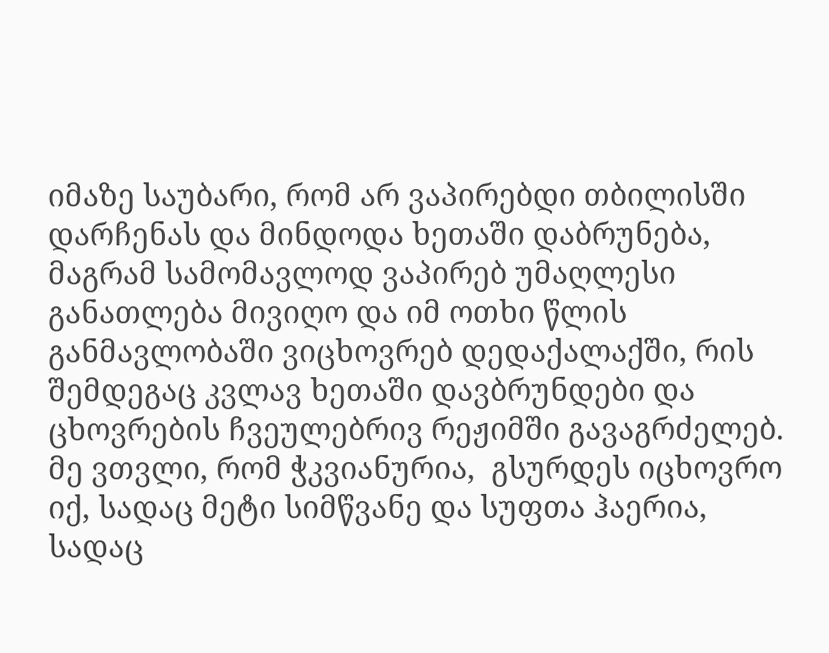იმაზე საუბარი, რომ არ ვაპირებდი თბილისში დარჩენას და მინდოდა ხეთაში დაბრუნება, მაგრამ სამომავლოდ ვაპირებ უმაღლესი განათლება მივიღო და იმ ოთხი წლის განმავლობაში ვიცხოვრებ დედაქალაქში, რის შემდეგაც კვლავ ხეთაში დავბრუნდები და ცხოვრების ჩვეულებრივ რეჟიმში გავაგრძელებ.  მე ვთვლი, რომ ჭკვიანურია,  გსურდეს იცხოვრო იქ, სადაც მეტი სიმწვანე და სუფთა ჰაერია, სადაც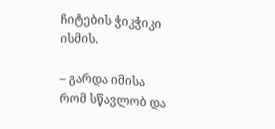ჩიტების ჭიკჭიკი ისმის.

– გარდა იმისა რომ სწავლობ და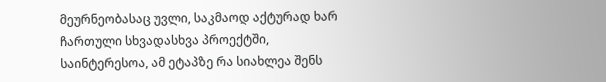მეურნეობასაც უვლი, საკმაოდ აქტურად ხარ ჩართული სხვადასხვა პროექტში,  საინტერესოა, ამ ეტაპზე რა სიახლეა შენს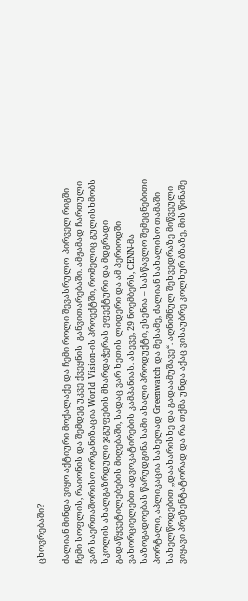ცხოვრებაში?

ძალიან მინდა ვიყო აქტიური მოქალაქე და ჩემი როლი შევასრულო  პირველ რიგში ჩემი სოფლის, რაიონის და შემდეგ უკვე ქვეყნის  განვითარებაში. ამჟამად ჩართული ვარ საერთაშორისო ორგანიზაცია World Vision-ის პროექტში, რომელიც გულისხმობს სკოლის ახალგაზრდული ჯგუფების მხარდაჭერას ეფექტური და მდგრადი გადაწყვეტილებების მიღებაში, სადაც ვარ ხეთის ლიდერი და ამ პერიოდში ვახორციელებთ ადვოკატირების კამპანიას. ასევე, 29 ნოემბერს, CENN-მა საზოგადოებას წარუდგინა სამი ახალი პროდუქტი, ესენია – სასწავლო შემეცნებითი პორტალი, აპლიკაცია სახელად Greenwatch და მესამე, ძალიან სახალისო თამაში სახელწოდებით ,,დაახარისხე და გადაამუშავე“. აღნიშნულ შეხვედრაზე მიწვეული ვიყავი პრეზენტატორად და რა თქმა უნდა აქაც ვისაუბრე კოლხურ ბზაზე, მის წინაშე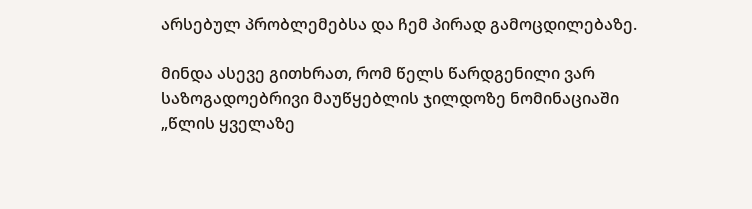არსებულ პრობლემებსა და ჩემ პირად გამოცდილებაზე.

მინდა ასევე გითხრათ, რომ წელს წარდგენილი ვარ საზოგადოებრივი მაუწყებლის ჯილდოზე ნომინაციაში „წლის ყველაზე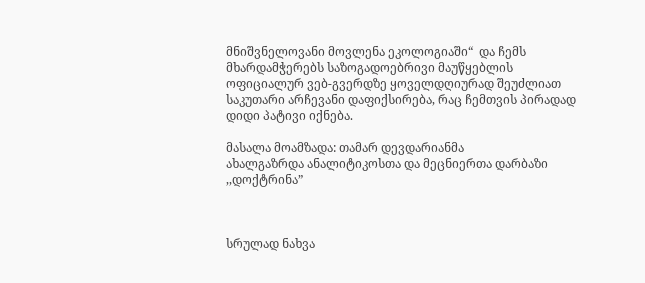მნიშვნელოვანი მოვლენა ეკოლოგიაში“  და ჩემს მხარდამჭერებს საზოგადოებრივი მაუწყებლის ოფიციალურ ვებ-გვერდზე ყოველდღიურად შეუძლიათ საკუთარი არჩევანი დაფიქსირება, რაც ჩემთვის პირადად დიდი პატივი იქნება.

მასალა მოამზადა: თამარ დევდარიანმა
ახალგაზრდა ანალიტიკოსთა და მეცნიერთა დარბაზი ,,დოქტრინა”



სრულად ნახვა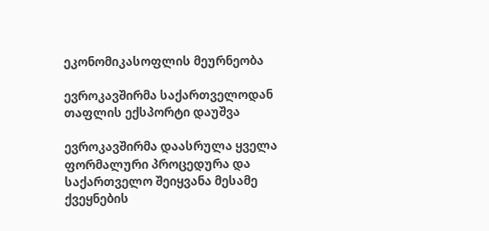ეკონომიკასოფლის მეურნეობა

ევროკავშირმა საქართველოდან თაფლის ექსპორტი დაუშვა

ევროკავშირმა დაასრულა ყველა ფორმალური პროცედურა და საქართველო შეიყვანა მესამე ქვეყნების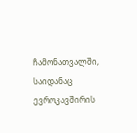ჩამონათვალში, საიდანაც ევროკავშირის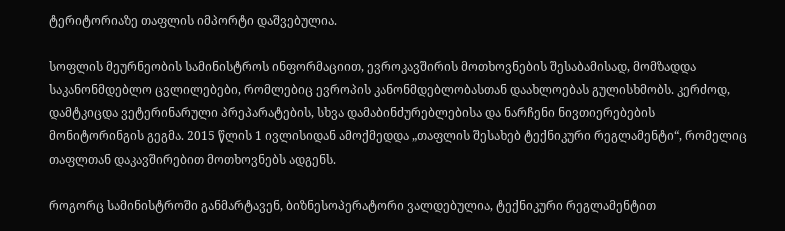ტერიტორიაზე თაფლის იმპორტი დაშვებულია.

სოფლის მეურნეობის სამინისტროს ინფორმაციით, ევროკავშირის მოთხოვნების შესაბამისად, მომზადდა საკანონმდებლო ცვლილებები, რომლებიც ევროპის კანონმდებლობასთან დაახლოებას გულისხმობს. კერძოდ, დამტკიცდა ვეტერინარული პრეპარატების, სხვა დამაბინძურებლებისა და ნარჩენი ნივთიერებების მონიტორინგის გეგმა. 2015 წლის 1 ივლისიდან ამოქმედდა „თაფლის შესახებ ტექნიკური რეგლამენტი“, რომელიც თაფლთან დაკავშირებით მოთხოვნებს ადგენს.

როგორც სამინისტროში განმარტავენ, ბიზნესოპერატორი ვალდებულია, ტექნიკური რეგლამენტით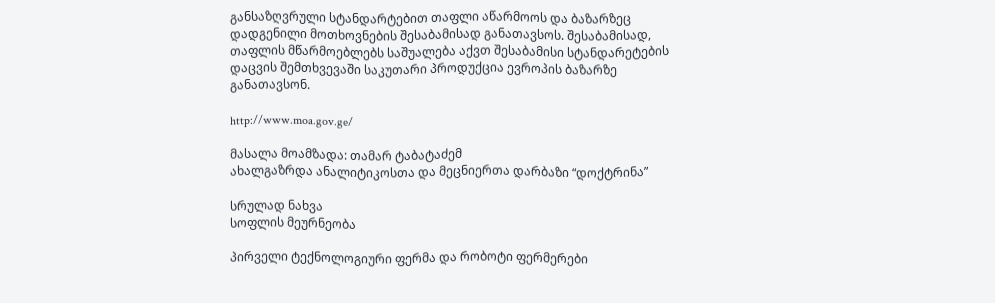განსაზღვრული სტანდარტებით თაფლი აწარმოოს და ბაზარზეც დადგენილი მოთხოვნების შესაბამისად განათავსოს. შესაბამისად, თაფლის მწარმოებლებს საშუალება აქვთ შესაბამისი სტანდარეტების დაცვის შემთხვევაში საკუთარი პროდუქცია ევროპის ბაზარზე განათავსონ.

http://www.moa.gov.ge/

მასალა მოამზადა: თამარ ტაბატაძემ
ახალგაზრდა ანალიტიკოსთა და მეცნიერთა დარბაზი “დოქტრინა”

სრულად ნახვა
სოფლის მეურნეობა

პირველი ტექნოლოგიური ფერმა და რობოტი ფერმერები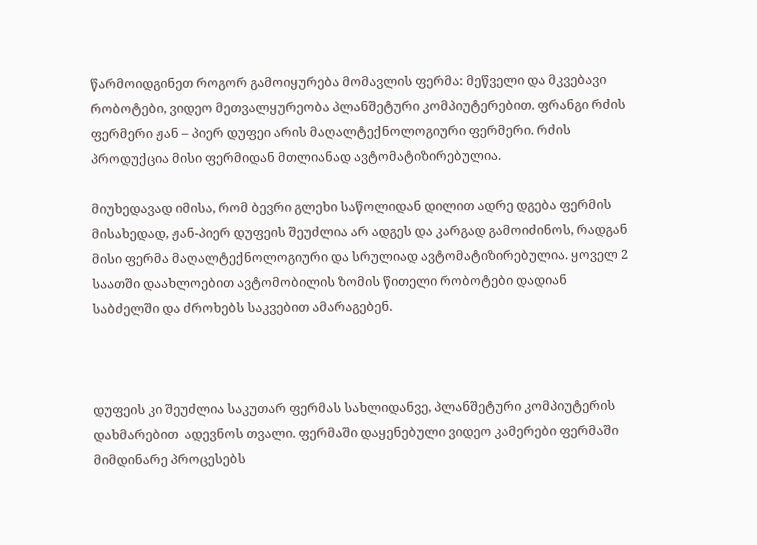წარმოიდგინეთ როგორ გამოიყურება მომავლის ფერმა: მეწველი და მკვებავი რობოტები, ვიდეო მეთვალყურეობა პლანშეტური კომპიუტერებით. ფრანგი რძის ფერმერი ჟან – პიერ დუფეი არის მაღალტექნოლოგიური ფერმერი. რძის პროდუქცია მისი ფერმიდან მთლიანად ავტომატიზირებულია.

მიუხედავად იმისა, რომ ბევრი გლეხი საწოლიდან დილით ადრე დგება ფერმის მისახედად, ჟან-პიერ დუფეის შეუძლია არ ადგეს და კარგად გამოიძინოს, რადგან მისი ფერმა მაღალტექნოლოგიური და სრულიად ავტომატიზირებულია. ყოველ 2 საათში დაახლოებით ავტომობილის ზომის წითელი რობოტები დადიან საბძელში და ძროხებს საკვებით ამარაგებენ.



დუფეის კი შეუძლია საკუთარ ფერმას სახლიდანვე, პლანშეტური კომპიუტერის დახმარებით  ადევნოს თვალი. ფერმაში დაყენებული ვიდეო კამერები ფერმაში მიმდინარე პროცესებს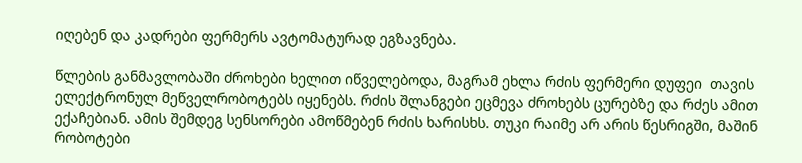იღებენ და კადრები ფერმერს ავტომატურად ეგზავნება.

წლების განმავლობაში ძროხები ხელით იწველებოდა, მაგრამ ეხლა რძის ფერმერი დუფეი  თავის ელექტრონულ მეწველრობოტებს იყენებს. რძის შლანგები ეცმევა ძროხებს ცურებზე და რძეს ამით ექაჩებიან. ამის შემდეგ სენსორები ამოწმებენ რძის ხარისხს. თუკი რაიმე არ არის წესრიგში, მაშინ რობოტები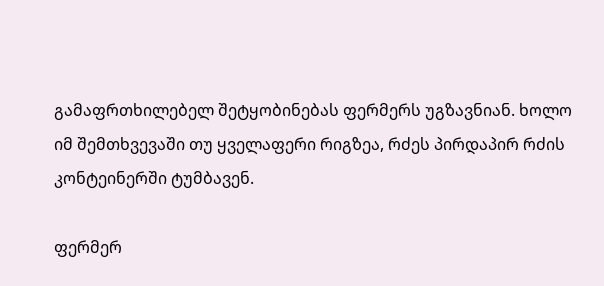გამაფრთხილებელ შეტყობინებას ფერმერს უგზავნიან. ხოლო იმ შემთხვევაში თუ ყველაფერი რიგზეა, რძეს პირდაპირ რძის კონტეინერში ტუმბავენ.

ფერმერ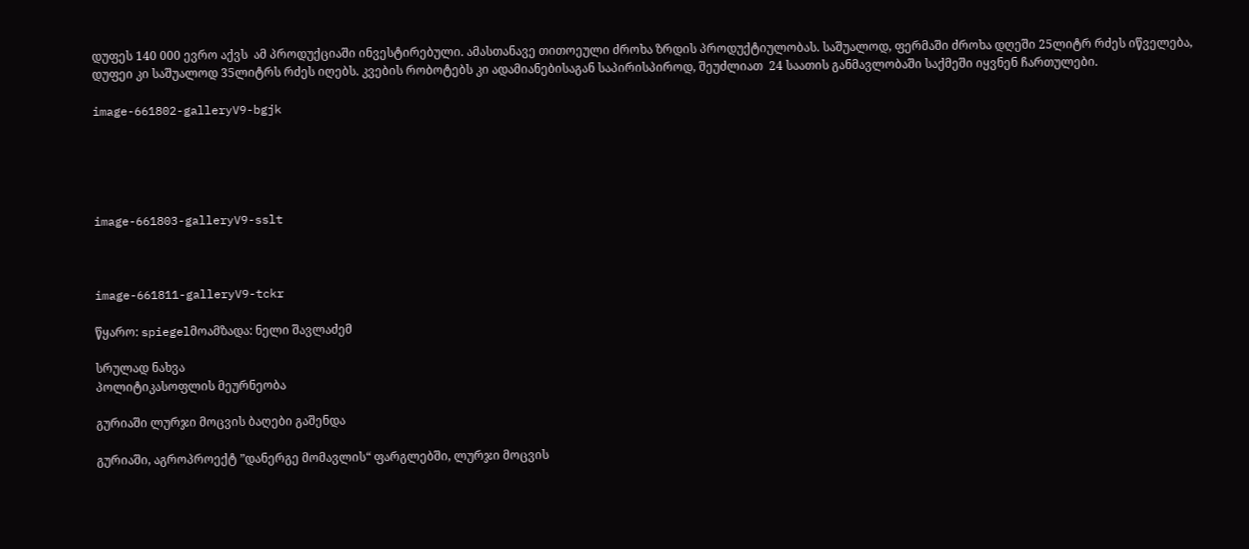დუფეს 140 000 ევრო აქვს  ამ პროდუქციაში ინვესტირებული. ამასთანავე თითოეული ძროხა ზრდის პროდუქტიულობას. საშუალოდ, ფერმაში ძროხა დღეში 25ლიტრ რძეს იწველება, დუფეი კი საშუალოდ 35ლიტრს რძეს იღებს. კვების რობოტებს კი ადამიანებისაგან საპირისპიროდ, შეუძლიათ  24 საათის განმავლობაში საქმეში იყვნენ ჩართულები.

image-661802-galleryV9-bgjk





image-661803-galleryV9-sslt



image-661811-galleryV9-tckr

წყარო: spiegelმოამზადა: ნელი შავლაძემ

სრულად ნახვა
პოლიტიკასოფლის მეურნეობა

გურიაში ლურჯი მოცვის ბაღები გაშენდა

გურიაში, აგროპროექტ ”დანერგე მომავლის“ ფარგლებში, ლურჯი მოცვის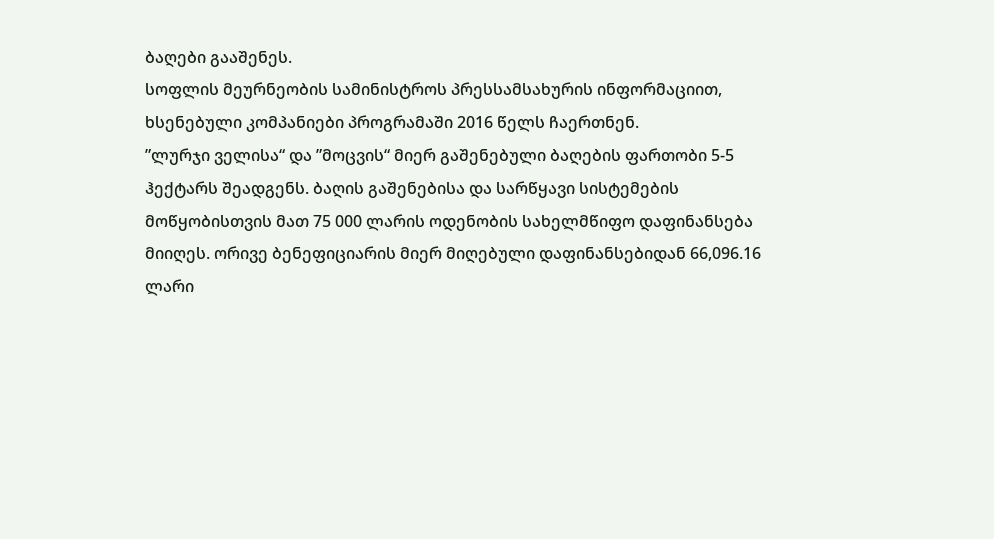ბაღები გააშენეს.
სოფლის მეურნეობის სამინისტროს პრესსამსახურის ინფორმაციით, ხსენებული კომპანიები პროგრამაში 2016 წელს ჩაერთნენ.
”ლურჯი ველისა“ და ”მოცვის“ მიერ გაშენებული ბაღების ფართობი 5-5 ჰექტარს შეადგენს. ბაღის გაშენებისა და სარწყავი სისტემების მოწყობისთვის მათ 75 000 ლარის ოდენობის სახელმწიფო დაფინანსება მიიღეს. ორივე ბენეფიციარის მიერ მიღებული დაფინანსებიდან 66,096.16 ლარი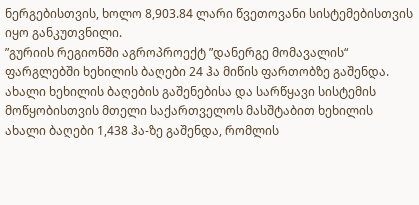ნერგებისთვის, ხოლო 8,903.84 ლარი წვეთოვანი სისტემებისთვის იყო განკუთვნილი.
”გურიის რეგიონში აგროპროექტ ”დანერგე მომავალის“ ფარგლებში ხეხილის ბაღები 24 ჰა მიწის ფართობზე გაშენდა. ახალი ხეხილის ბაღების გაშენებისა და სარწყავი სისტემის მოწყობისთვის მთელი საქართველოს მასშტაბით ხეხილის ახალი ბაღები 1,438 ჰა-ზე გაშენდა, რომლის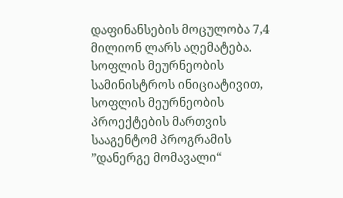დაფინანსების მოცულობა 7,4 მილიონ ლარს აღემატება. სოფლის მეურნეობის სამინისტროს ინიციატივით, სოფლის მეურნეობის პროექტების მართვის სააგენტომ პროგრამის ”დანერგე მომავალი“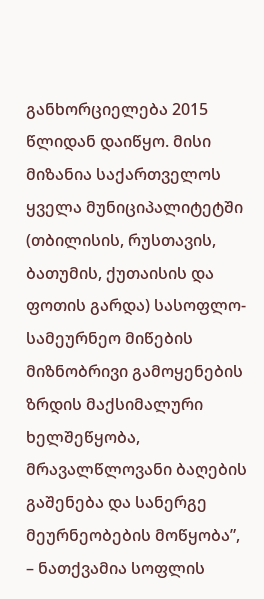განხორციელება 2015 წლიდან დაიწყო. მისი მიზანია საქართველოს ყველა მუნიციპალიტეტში (თბილისის, რუსთავის, ბათუმის, ქუთაისის და ფოთის გარდა) სასოფლო-სამეურნეო მიწების მიზნობრივი გამოყენების ზრდის მაქსიმალური ხელშეწყობა, მრავალწლოვანი ბაღების გაშენება და სანერგე მეურნეობების მოწყობა”, – ნათქვამია სოფლის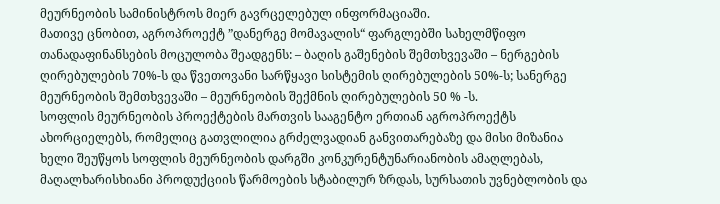მეურნეობის სამინისტროს მიერ გავრცელებულ ინფორმაციაში.
მათივე ცნობით, აგროპროექტ ”დანერგე მომავალის“ ფარგლებში სახელმწიფო თანადაფინანსების მოცულობა შეადგენს: – ბაღის გაშენების შემთხვევაში – ნერგების ღირებულების 70%-ს და წვეთოვანი სარწყავი სისტემის ღირებულების 50%-ს; სანერგე მეურნეობის შემთხვევაში – მეურნეობის შექმნის ღირებულების 50 % -ს.
სოფლის მეურნეობის პროექტების მართვის სააგენტო ერთიან აგროპროექტს ახორციელებს, რომელიც გათვლილია გრძელვადიან განვითარებაზე და მისი მიზანია ხელი შეუწყოს სოფლის მეურნეობის დარგში კონკურენტუნარიანობის ამაღლებას, მაღალხარისხიანი პროდუქციის წარმოების სტაბილურ ზრდას, სურსათის უვნებლობის და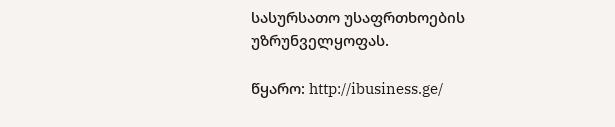სასურსათო უსაფრთხოების უზრუნველყოფას.

წყარო: http://ibusiness.ge/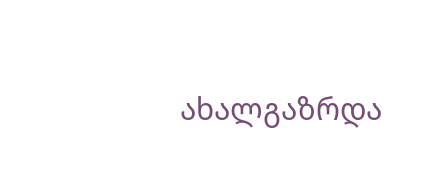ახალგაზრდა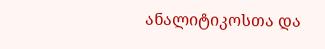ანალიტიკოსთა და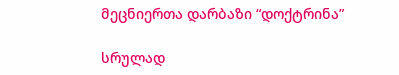მეცნიერთა დარბაზი “დოქტრინა”

სრულად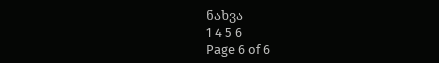ნახვა
1 4 5 6
Page 6 of 6